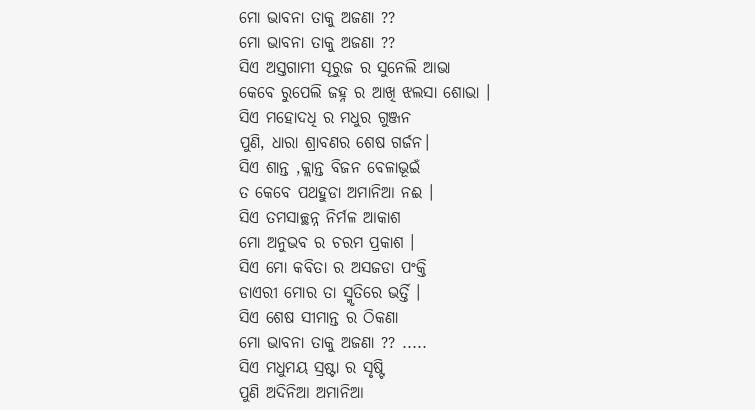ମୋ ଭାବନା ତାକୁ ଅଜଣା ??
ମୋ ଭାବନା ତାକୁ ଅଜଣା ??
ସିଏ ଅସ୍ତଗାମୀ ସୂରୁଜ ର ସୁନେଲି ଆଭା
କେବେ ରୁପେଲି ଜହ୍ନ ର ଆଖି ଝଲସା ଶୋଭା ।
ସିଏ ମହୋଦଧି ର ମଧୁର ଗୁଞ୍ଜନ
ପୁଣି, ଧାରା ଶ୍ରାବଣର ଶେଷ ଗର୍ଜନ।
ସିଏ ଶାନ୍ତ ,କ୍ଲାନ୍ତ ବିଜନ ବେଳାଭୂଇଁ
ତ କେବେ ପଥହୁଡା ଅମାନିଆ ନଈ ।
ସିଏ ତମସାଚ୍ଛନ୍ନ ନିର୍ମଳ ଆକାଶ
ମୋ ଅନୁଭବ ର ଚରମ ପ୍ରକାଶ ।
ସିଏ ମୋ କବିତା ର ଅସଜଡା ପଂକ୍ତି
ଡାଏରୀ ମୋର ତା ସ୍ମୃତିରେ ଭର୍ତ୍ତି ।
ସିଏ ଶେଷ ସୀମାନ୍ତ ର ଠିକଣା
ମୋ ଭାବନା ତାକୁ ଅଜଣା ?? .....
ସିଏ ମଧୁମୟ ସ୍ରଷ୍ଟା ର ସୃଷ୍ଟି
ପୁଣି ଅଦିନିଆ ଅମାନିଆ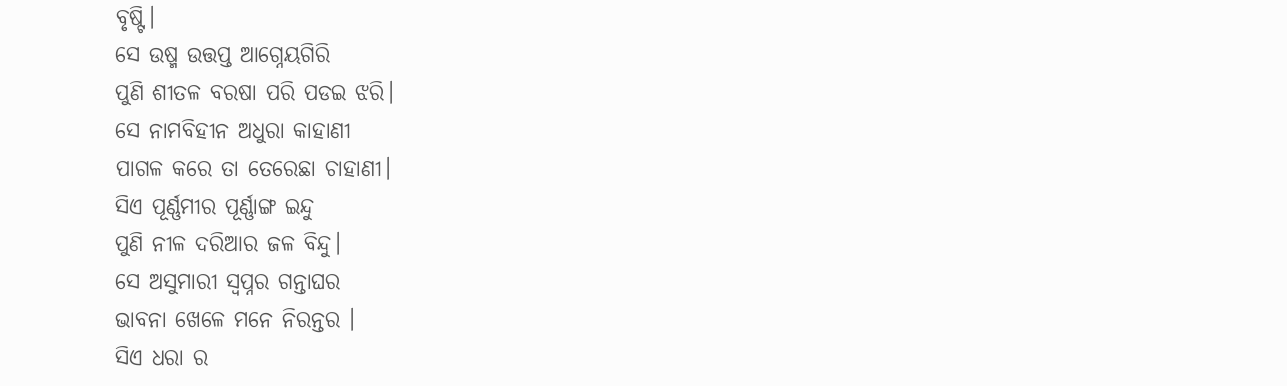ବୃଷ୍ଟି।
ସେ ଉଷ୍ମ ଉତ୍ତପ୍ତ ଆଗ୍ନେୟଗିରି
ପୁଣି ଶୀତଳ ବରଷା ପରି ପଡଇ ଝରି।
ସେ ନାମବିହୀନ ଅଧୁରା କାହାଣୀ
ପାଗଳ କରେ ତା ତେରେଛା ଚାହାଣୀ।
ସିଏ ପୂର୍ଣ୍ଣମୀର ପୂର୍ଣ୍ଣାଙ୍ଗ ଇନ୍ଦୁ
ପୁଣି ନୀଳ ଦରିଆର ଜଳ ବିନ୍ଦୁ।
ସେ ଅସୁମାରୀ ସ୍ୱପ୍ନର ଗନ୍ତାଘର
ଭାବନା ଖେଳେ ମନେ ନିରନ୍ତର ।
ସିଏ ଧରା ର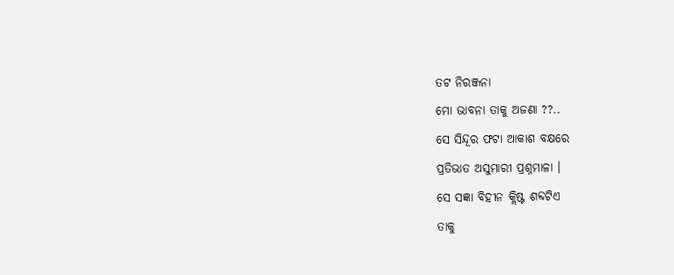ତଟ ନିରଞ୍ଜନା
ମୋ ଭାବନା ତାକୁ ଅଜଣା ??..
ସେ ସିନ୍ଦୂର ଫଟା ଆକାଶ ବକ୍ଷରେ
ପ୍ରତିଭାତ ଅସୁମାରୀ ପ୍ରଶ୍ନମାଳା ।
ସେ ସଜ୍ଞା ବିହୀନ କ୍ଲିଷ୍ଟ ଶବ୍ଦଟିଏ
ତାକୁ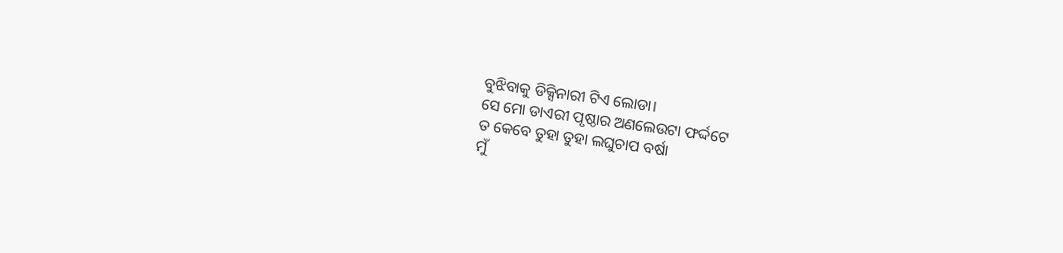ବୁଝିବାକୁ ଡିକ୍ସିନାରୀ ଟିଏ ଲୋଡା।
ସେ ମୋ ଡାଏରୀ ପୃଷ୍ଠାର ଅଣଲେଉଟା ଫର୍ଦ୍ଦଟେ
ତ କେବେ ତୁହା ତୁହା ଲଘୁଚାପ ବର୍ଷା
ମୁଁ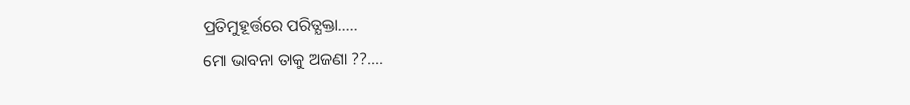ପ୍ରତିମୁହୂର୍ତ୍ତରେ ପରିତ୍ଯକ୍ତା.....
ମୋ ଭାବନା ତାକୁ ଅଜଣା ??....